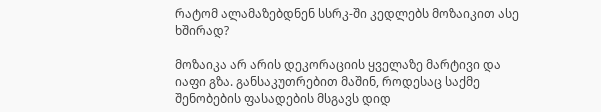რატომ ალამაზებდნენ სსრკ-ში კედლებს მოზაიკით ასე ხშირად?

მოზაიკა არ არის დეკორაციის ყველაზე მარტივი და იაფი გზა. განსაკუთრებით მაშინ, როდესაც საქმე შენობების ფასადების მსგავს დიდ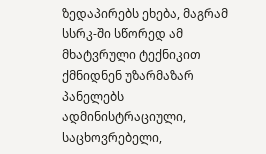ზედაპირებს ეხება, მაგრამ სსრკ-ში სწორედ ამ მხატვრული ტექნიკით ქმნიდნენ უზარმაზარ პანელებს ადმინისტრაციული, საცხოვრებელი,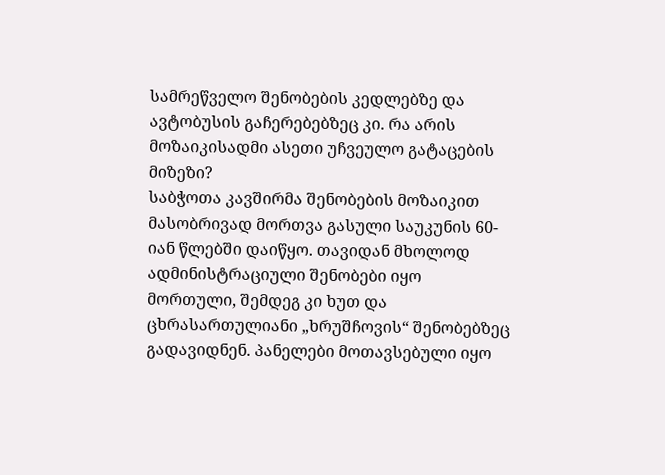სამრეწველო შენობების კედლებზე და ავტობუსის გაჩერებებზეც კი. რა არის მოზაიკისადმი ასეთი უჩვეულო გატაცების მიზეზი?
საბჭოთა კავშირმა შენობების მოზაიკით მასობრივად მორთვა გასული საუკუნის 60-იან წლებში დაიწყო. თავიდან მხოლოდ ადმინისტრაციული შენობები იყო მორთული, შემდეგ კი ხუთ და ცხრასართულიანი „ხრუშჩოვის“ შენობებზეც გადავიდნენ. პანელები მოთავსებული იყო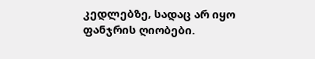კედლებზე, სადაც არ იყო ფანჯრის ღიობები.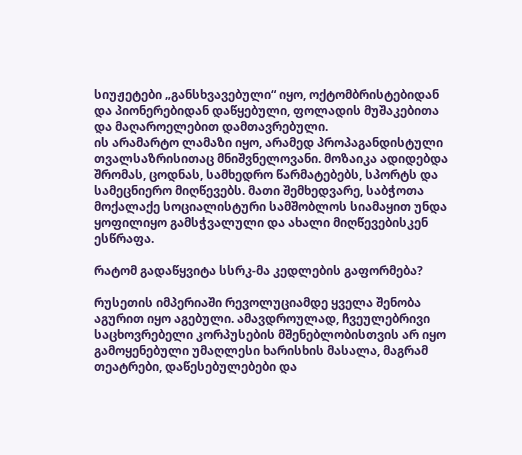სიუჟეტები „განსხვავებული“ იყო, ოქტომბრისტებიდან და პიონერებიდან დაწყებული, ფოლადის მუშაკებითა და მაღაროელებით დამთავრებული.
ის არამარტო ლამაზი იყო, არამედ პროპაგანდისტული თვალსაზრისითაც მნიშვნელოვანი. მოზაიკა ადიდებდა შრომას, ცოდნას, სამხედრო წარმატებებს, სპორტს და სამეცნიერო მიღწევებს. მათი შემხედვარე, საბჭოთა მოქალაქე სოციალისტური სამშობლოს სიამაყით უნდა ყოფილიყო გამსჭვალული და ახალი მიღწევებისკენ ესწრაფა.

რატომ გადაწყვიტა სსრკ-მა კედლების გაფორმება?

რუსეთის იმპერიაში რევოლუციამდე ყველა შენობა აგურით იყო აგებული. ამავდროულად, ჩვეულებრივი საცხოვრებელი კორპუსების მშენებლობისთვის არ იყო გამოყენებული უმაღლესი ხარისხის მასალა, მაგრამ თეატრები, დაწესებულებები და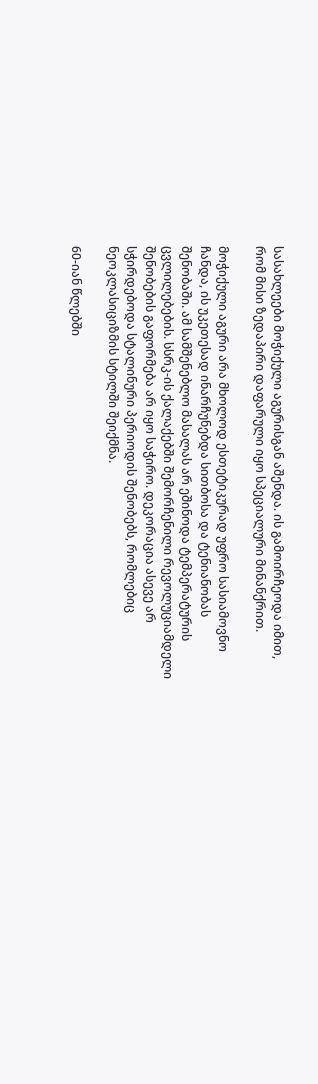სასახლეები მოჭიქული აგურისგან აშენდა. ის გამოირჩეოდა იმით, რომ მისი ზედაპირი დაფარული იყო სპეციალური მინანქრით.

მოჭიქული აგური არა მხოლოდ ესთეტიკურად უფრო სასიამოვნო ჩანდა, ის უკეთესად ინარჩუნებდა სითბოსა და ტენიანობას შენობაში. ამ სამშენებლო მასალას არ ეშინოდა ტემპერატურის ცვლილებების. სსრკ-ის ქალაქებში შემორჩენილი რევოლუციამდელი შენობების გაფორმება არ იყო საჭირო. დეკორაცია ასევე არ სჭირდებოდა სტალინური პერიოდის შენობებს, რომლებიც ნეოკლასიციზმის სტილში შეიქმნა.

60-იან წლებში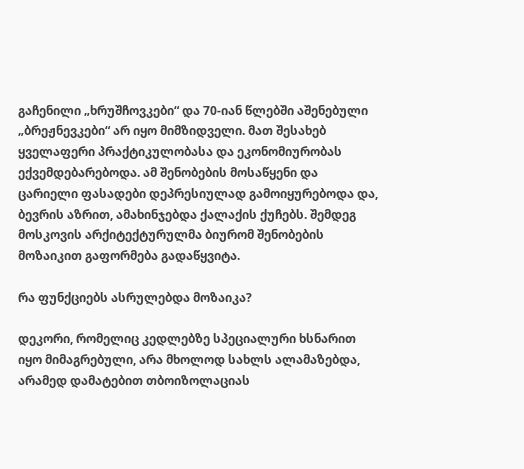გაჩენილი „ხრუშჩოვკები“ და 70-იან წლებში აშენებული „ბრეჟნევკები“ არ იყო მიმზიდველი. მათ შესახებ ყველაფერი პრაქტიკულობასა და ეკონომიურობას ექვემდებარებოდა. ამ შენობების მოსაწყენი და ცარიელი ფასადები დეპრესიულად გამოიყურებოდა და, ბევრის აზრით, ამახინჯებდა ქალაქის ქუჩებს. შემდეგ მოსკოვის არქიტექტურულმა ბიურომ შენობების მოზაიკით გაფორმება გადაწყვიტა.

რა ფუნქციებს ასრულებდა მოზაიკა?

დეკორი, რომელიც კედლებზე სპეციალური ხსნარით იყო მიმაგრებული, არა მხოლოდ სახლს ალამაზებდა, არამედ დამატებით თბოიზოლაციას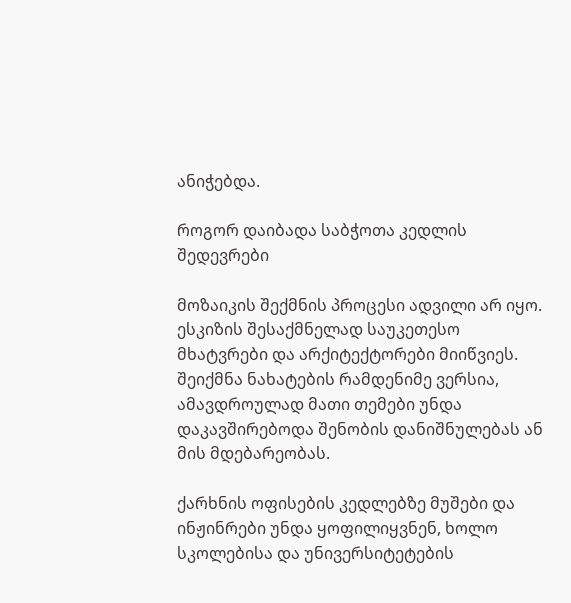ანიჭებდა.

როგორ დაიბადა საბჭოთა კედლის შედევრები

მოზაიკის შექმნის პროცესი ადვილი არ იყო. ესკიზის შესაქმნელად საუკეთესო მხატვრები და არქიტექტორები მიიწვიეს. შეიქმნა ნახატების რამდენიმე ვერსია, ამავდროულად მათი თემები უნდა დაკავშირებოდა შენობის დანიშნულებას ან მის მდებარეობას.

ქარხნის ოფისების კედლებზე მუშები და ინჟინრები უნდა ყოფილიყვნენ, ხოლო სკოლებისა და უნივერსიტეტების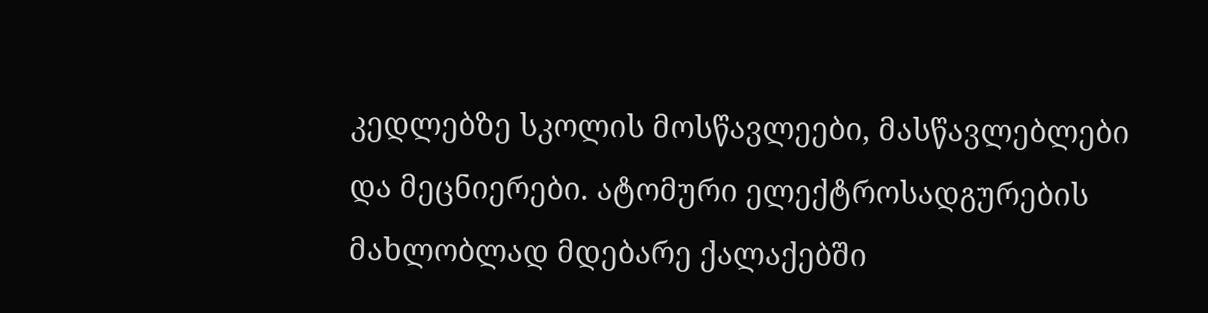კედლებზე სკოლის მოსწავლეები, მასწავლებლები და მეცნიერები. ატომური ელექტროსადგურების მახლობლად მდებარე ქალაქებში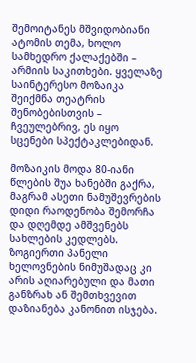შემოიტანეს მშვიდობიანი ატომის თემა, ხოლო სამხედრო ქალაქებში – არმიის საკითხები. ყველაზე საინტერესო მოზაიკა შეიქმნა თეატრის შენობებისთვის – ჩვეულებრივ, ეს იყო სცენები სპექტაკლებიდან.

მოზაიკის მოდა 80-იანი წლების შუა ხანებში გაქრა, მაგრამ ასეთი ნამუშევრების დიდი რაოდენობა შემორჩა და დღემდე ამშვენებს სახლების კედლებს. ზოგიერთი პანელი ხელოვნების ნიმუშადაც კი არის აღიარებული და მათი განზრახ ან შემთხვევით დაზიანება კანონით ისჯება.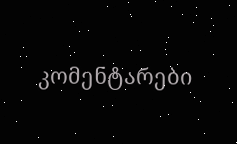კომენტარები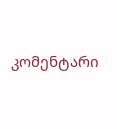კომენტარი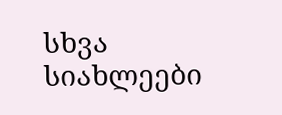სხვა სიახლეები